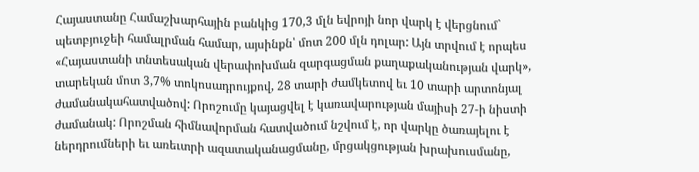Հայաստանը Համաշխարհային բանկից 170,3 մլն եվրոյի նոր վարկ է վերցնում` պետբյուջեի համալրման համար, այսինքն՝ մոտ 200 մլն դոլար: Այն տրվում է որպես «Հայաստանի տնտեսական վերափոխման զարգացման քաղաքականության վարկ», տարեկան մոտ 3,7% տոկոսադրույքով, 28 տարի ժամկետով եւ 10 տարի արտոնյալ ժամանակահատվածով: Որոշումը կայացվել է կառավարության մայիսի 27-ի նիստի ժամանակ: Որոշման հիմնավորման հատվածում նշվում է, որ վարկը ծառայելու է ներդրումների եւ առեւտրի ազատականացմանը, մրցակցության խրախուսմանը,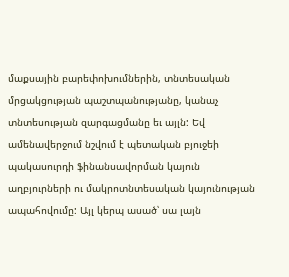մաքսային բարեփոխումներին, տնտեսական մրցակցության պաշտպանությանը, կանաչ տնտեսության զարգացմանը եւ այլն: Եվ ամենավերջում նշվում է պետական բյուջեի պակասուրդի ֆինանսավորման կայուն աղբյուրների ու մակրոտնտեսական կայունության ապահովումը: Այլ կերպ ասած՝ սա լայն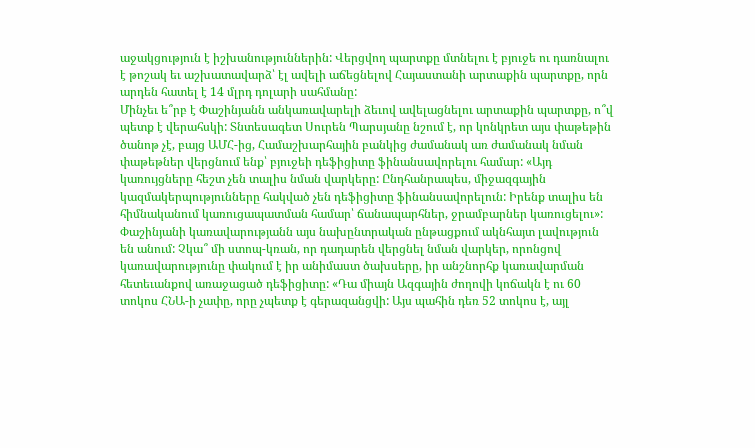աջակցություն է իշխանություններին: Վերցվող պարտքը մտնելու է բյուջե ու դառնալու է թոշակ եւ աշխատավարձ՝ էլ ավելի աճեցնելով Հայաստանի արտաքին պարտքը, որն արդեն հատել է 14 մլրդ դոլարի սահմանը:
Մինչեւ ե՞րբ է Փաշինյանն անկառավարելի ձեւով ավելացնելու արտաքին պարտքը, ո՞վ պետք է վերահսկի: Տնտեսագետ Սուրեն Պարսյանը նշում է, որ կոնկրետ այս փաթեթին ծանոթ չէ, բայց ԱՄՀ-ից, Համաշխարհային բանկից ժամանակ առ ժամանակ նման փաթեթներ վերցնում ենք՝ բյուջեի դեֆիցիտը ֆինանսավորելու համար: «Այդ կառույցները հեշտ չեն տալիս նման վարկերը: Ընդհանրապես, միջազգային կազմակերպությունները հակված չեն դեֆիցիտը ֆինանսավորելուն: Իրենք տալիս են հիմնականում կառուցապատման համար՝ ճանապարհներ, ջրամբարներ կառուցելու»: Փաշինյանի կառավարությանն այս նախընտրական ընթացքում ակնհայտ լավություն են անում: Չկա՞ մի ստոպ-կռան, որ դադարեն վերցնել նման վարկեր, որոնցով կառավարությունը փակում է իր անիմաստ ծախսերը, իր անշնորհք կառավարման հետեւանքով առաջացած դեֆիցիտը: «Դա միայն Ազգային ժողովի կոճակն է ու 60 տոկոս ՀՆԱ-ի չափը, որը չպետք է գերազանցվի: Այս պահին դեռ 52 տոկոս է, այլ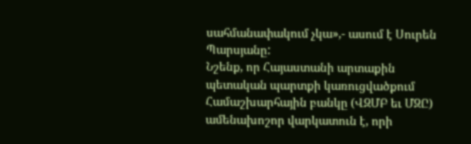սահմանափակում չկա»,- ասում է Սուրեն Պարսյանը:
Նշենք, որ Հայաստանի արտաքին պետական պարտքի կառուցվածքում Համաշխարհային բանկը (ՎԶՄԲ եւ ՄԶԸ) ամենախոշոր վարկատուն է, որի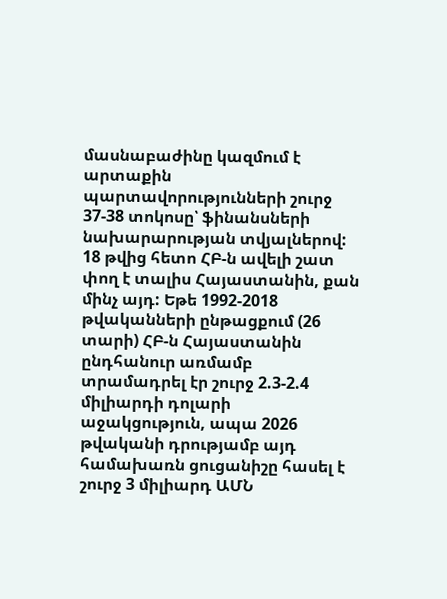մասնաբաժինը կազմում է արտաքին պարտավորությունների շուրջ 37-38 տոկոսը՝ ֆինանսների նախարարության տվյալներով: 18 թվից հետո ՀԲ-ն ավելի շատ փող է տալիս Հայաստանին, քան մինչ այդ: Եթե 1992-2018 թվականների ընթացքում (26 տարի) ՀԲ-ն Հայաստանին ընդհանուր առմամբ տրամադրել էր շուրջ 2.3-2.4 միլիարդի դոլարի աջակցություն, ապա 2026 թվականի դրությամբ այդ համախառն ցուցանիշը հասել է շուրջ 3 միլիարդ ԱՄՆ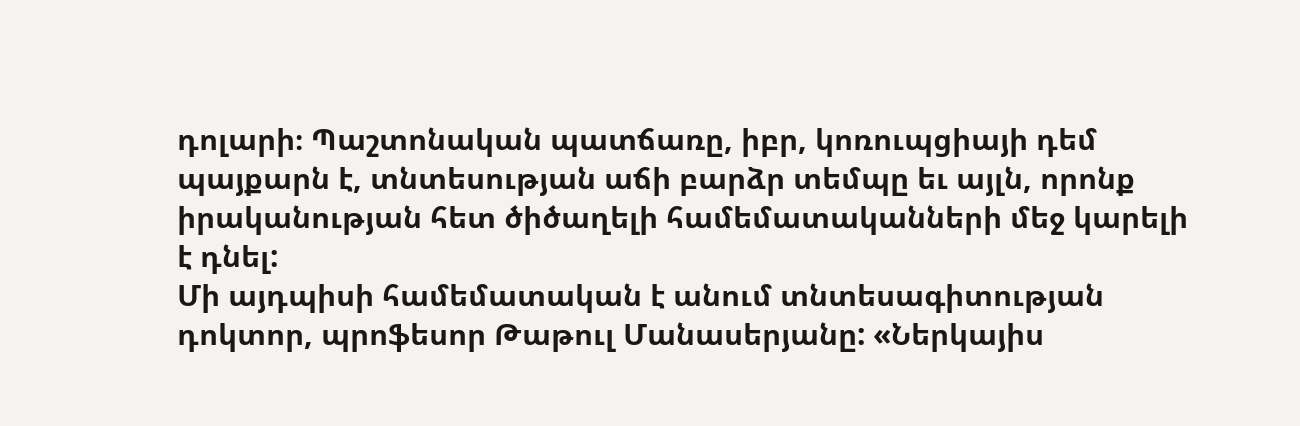դոլարի։ Պաշտոնական պատճառը, իբր, կոռուպցիայի դեմ պայքարն է, տնտեսության աճի բարձր տեմպը եւ այլն, որոնք իրականության հետ ծիծաղելի համեմատականների մեջ կարելի է դնել:
Մի այդպիսի համեմատական է անում տնտեսագիտության դոկտոր, պրոֆեսոր Թաթուլ Մանասերյանը: «Ներկայիս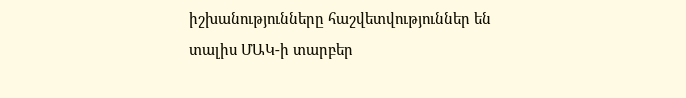իշխանությունները հաշվետվություններ են տալիս ՄԱԿ-ի տարբեր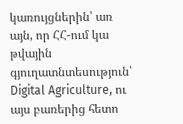կառույցներին՝ առ այն, որ ՀՀ-ում կա թվային գյուղատնտեսություն՝ Digital Agriculture, ու այս բառերից հետո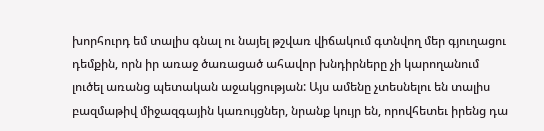խորհուրդ եմ տալիս գնալ ու նայել թշվառ վիճակում գտնվող մեր գյուղացու դեմքին, որն իր առաջ ծառացած ահավոր խնդիրները չի կարողանում լուծել առանց պետական աջակցության: Այս ամենը չտեսնելու են տալիս բազմաթիվ միջազգային կառույցներ, նրանք կույր են, որովհետեւ իրենց դա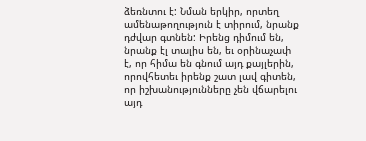ձեռնտու է: Նման երկիր, որտեղ ամենաթողություն է տիրում, նրանք դժվար գտնեն: Իրենց դիմում են, նրանք էլ տալիս են, եւ օրինաչափ է, որ հիմա են գնում այդ քայլերին, որովհետեւ իրենք շատ լավ գիտեն, որ իշխանությունները չեն վճարելու այդ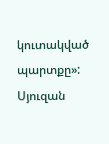կուտակված պարտքը»:
Սյուզան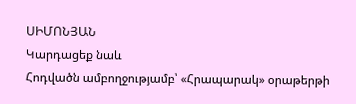ՍԻՄՈՆՅԱՆ
Կարդացեք նաև
Հոդվածն ամբողջությամբ՝ «Հրապարակ» օրաթերթի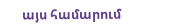այս համարում